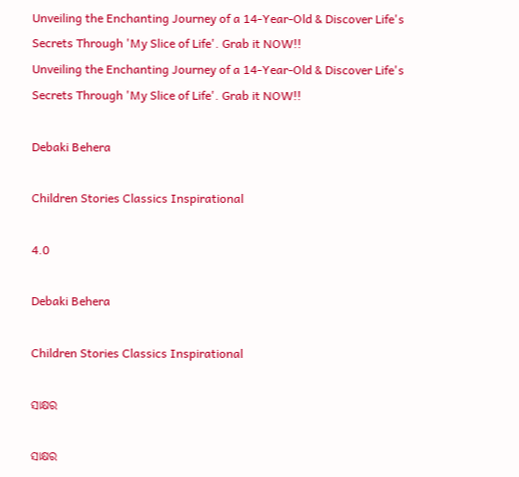Unveiling the Enchanting Journey of a 14-Year-Old & Discover Life's Secrets Through 'My Slice of Life'. Grab it NOW!!
Unveiling the Enchanting Journey of a 14-Year-Old & Discover Life's Secrets Through 'My Slice of Life'. Grab it NOW!!

Debaki Behera

Children Stories Classics Inspirational

4.0

Debaki Behera

Children Stories Classics Inspirational

ସାକ୍ଷର

ସାକ୍ଷର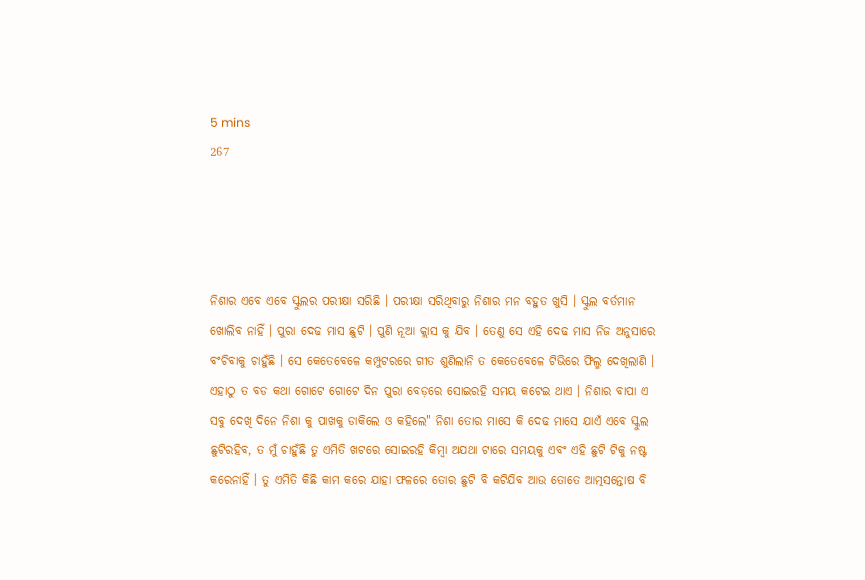5 mins
267




ନିଶାର ଏବେ ଏବେ ସ୍କୁଲର ପରୀକ୍ଷା ସରିଛି । ପରୀକ୍ଷା ସରିଥିବାରୁ ନିଶାର ମନ ବହୁତ ଖୁସି । ସ୍କୁଲ ବର୍ତମାନ ଖୋଲିବ ନାହିଁ । ପୁରା ଦେଢ ମାସ ଛୁଟି । ପୁଣି ନୂଆ କ୍ଲାସ କୁ ଯିବ । ତେଣୁ ସେ ଏହି ଦେଢ ମାସ ନିଜ ଅନୁସାରେ ବଂଚିବାକୁ ଚାହୁଁଛି । ସେ କେତେବେଳେ କମ୍ପୁଟରରେ ଗୀତ ଶୁଣିଲାନି ତ କେତେବେଳେ ଟିଭିରେ ଫିଲ୍ମ ଦେଖିଲାଣି । ଏହାଠୁ ତ ବଡ କଥା ଗୋଟେ ଗୋଟେ ଦିନ ପୁରା ବେଡ଼ରେ ସୋଇରହି ସମୟ କଟେଇ ଥାଏ । ନିଶାର ବାପା ଏ ସବୁ ଦେଖି ଦିନେ ନିଶା କୁ ପାଖକୁ ଡାକିଲେ ଓ କହିଲେ" ନିଶା ତୋର ମାସେ କି ଦେଢ ମାସେ ଯାଏଁ ଏବେ ସ୍କୁଲ ଛୁଟିରହିବ, ତ ମୁଁ ଚାହୁଁଛି ତୁ ଏମିତି ଖଟରେ ସୋଇରହି କିମ୍ବା ଅଯଥା ଟାରେ ସମୟକୁ ଏବଂ ଏହି ଛୁଟି ଟିକୁ ନଷ୍ଟ କରେନାହିଁ । ତୁ ଏମିତି କିଛି କାମ କରେ ଯାହା ଫଳରେ ତୋର ଛୁଟି ବି କଟିଯିବ ଆଉ ତୋତେ ଆତ୍ମସନ୍ତୋଷ ବି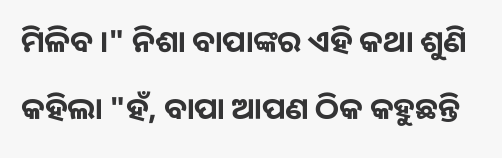ମିଳିବ ।" ନିଶା ବାପାଙ୍କର ଏହି କଥା ଶୁଣି କହିଲା "ହଁ, ବାପା ଆପଣ ଠିକ କହୁଛନ୍ତି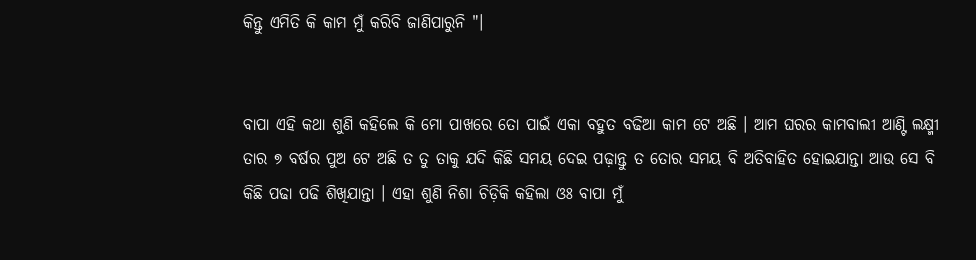କିନ୍ତୁ ଏମିତି କି କାମ ମୁଁ କରିବି ଜାଣିପାରୁନି "।


ବାପା ଏହି କଥା ଶୁଣି କହିଲେ କି ମୋ ପାଖରେ ତୋ ପାଇଁ ଏକା ବହୁତ ବଢିଆ କାମ ଟେ ଅଛି । ଆମ ଘରର କାମବାଲୀ ଆଣ୍ଟି ଲକ୍ଷ୍ମୀ ତାର ୭ ବର୍ଷର ପୁଅ ଟେ ଅଛି ତ ତୁ ତାକୁ ଯଦି କିଛି ସମୟ ଦେଇ ପଢ଼ାନ୍ତୁ ତ ତୋର ସମୟ ବି ଅତିବାହିତ ହୋଇଯାନ୍ତା ଆଉ ସେ ବି କିଛି ପଢା ପଢି ଶିଖିଯାନ୍ତା । ଏହା ଶୁଣି ନିଶା ଚିଡ଼ିକି କହିଲା ଓଃ ବାପା ମୁଁ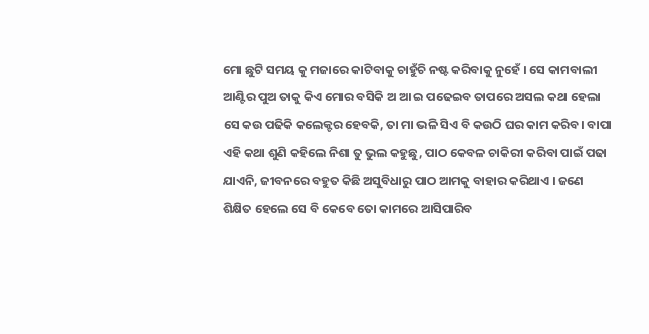ମୋ ଛୁଟି ସମୟ କୁ ମଜାରେ କାଟିବାକୁ ଚାହୁଁଚି ନଷ୍ଟ କରିବାକୁ ନୁହେଁ । ସେ କାମବାଲୀ ଆଣ୍ଟିର ପୁଅ ତାକୁ କିଏ ମୋର ବସିକି ଅ ଆ ଇ ପଢେଇବ ତାପରେ ଅସଲ କଥା ହେଲା ସେ କଉ ପଢିକି କଲେକ୍ଟର ହେବକି, ତା ମା ଭଳି ସିଏ ବି କଉଠି ଘର କାମ କରିବ। ବାପା ଏହି କଥା ଶୁଣି କହିଲେ ନିଶା ତୁ ଭୁଲ କହୁଛୁ, ପାଠ କେବଳ ଚାକିରୀ କରିବା ପାଇଁ ପଢା ଯାଏନି, ଜୀବନରେ ବହୁତ କିଛି ଅସୁବିଧାରୁ ପାଠ ଆମକୁ ବାହାର କରିଥାଏ । ଜଣେ ଶିକ୍ଷିତ ହେଲେ ସେ ବି କେବେ ତୋ କାମରେ ଆସିପାରିବ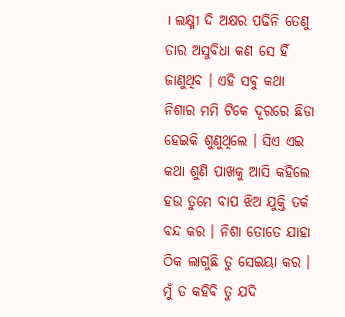। ଲକ୍ଷ୍ମୀ ଦି ଅକ୍ଷର ପଢିନି ତେଣୁ ତାର ଅସୁବିଧା କଣ ସେ ହିଁ ଜାଣୁଥିବ । ଏହି ସବୁ କଥା ନିଶାର ମମି ଟିକେ ଦୂରରେ ଛିଡା ହେଇକି ଶୁଣୁଥିଲେ । ସିଏ ଏଇ କଥା ଶୁଣି ପାଖକୁ ଆସି କହିଲେ ହଉ ତୁମେ ବାପ ଝିଅ ଯୁକ୍ତି ତର୍କ ବନ୍ଦ କର । ନିଶା ତୋତେ ଯାହା ଠିକ ଲାଗୁଛି ତୁ ସେଇୟା କର । ମୁଁ ତ କହିବି ତୁ ଯଦି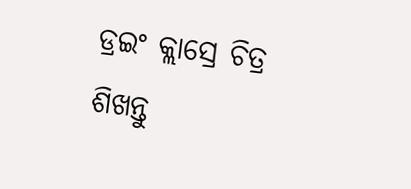ଡ୍ରଇଂ କ୍ଲାସ୍ରେ ଚିତ୍ର ଶିଖନ୍ତୁ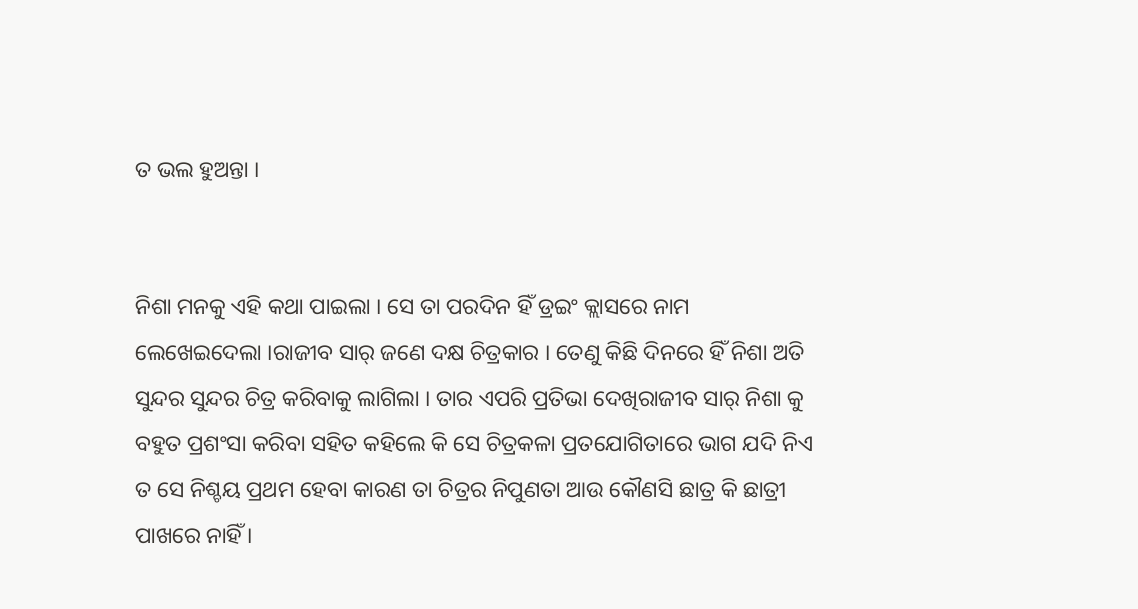ତ ଭଲ ହୁଅନ୍ତା ।


ନିଶା ମନକୁ ଏହି କଥା ପାଇଲା । ସେ ତା ପରଦିନ ହିଁ ଡ୍ରଇଂ କ୍ଲାସରେ ନାମ ଲେଖେଇଦେଲା ।ରାଜୀବ ସାର୍ ଜଣେ ଦକ୍ଷ ଚିତ୍ରକାର । ତେଣୁ କିଛି ଦିନରେ ହିଁ ନିଶା ଅତି ସୁନ୍ଦର ସୁନ୍ଦର ଚିତ୍ର କରିବାକୁ ଲାଗିଲା । ତାର ଏପରି ପ୍ରତିଭା ଦେଖିରାଜୀବ ସାର୍ ନିଶା କୁ ବହୁତ ପ୍ରଶଂସା କରିବା ସହିତ କହିଲେ କି ସେ ଚିତ୍ରକଳା ପ୍ରତଯୋଗିତାରେ ଭାଗ ଯଦି ନିଏ ତ ସେ ନିଶ୍ଚୟ ପ୍ରଥମ ହେବା କାରଣ ତା ଚିତ୍ରର ନିପୁଣତା ଆଉ କୌଣସି ଛାତ୍ର କି ଛାତ୍ରୀ ପାଖରେ ନାହିଁ ।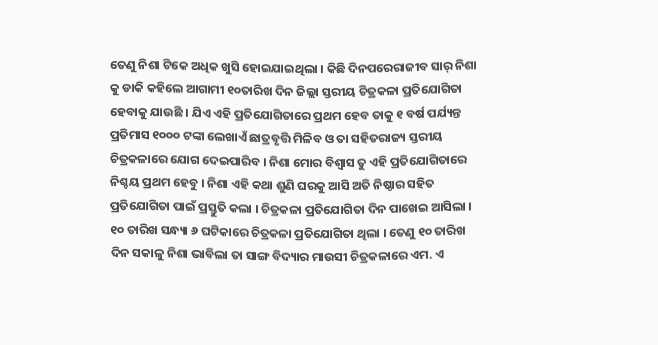ତେଣୁ ନିଶା ଟିକେ ଅଧିକ ଖୁସି ହୋଇଯାଇଥିଲା । କିଛି ଦିନପରେରାଜୀବ ସାର୍ ନିଶା କୁ ଡାକି କହିଲେ ଆଗାମୀ ୧୦ତାରିଖ ଦିନ ଜିଲ୍ଲା ସ୍ତରୀୟ ଚିତ୍ରକଳା ପ୍ରତିଯୋଗିତା ହେବାକୁ ଯାଉଛି । ଯିଏ ଏହି ପ୍ରତିଯୋଗିତାରେ ପ୍ରଥମ ହେବ ତାକୁ ୧ ବର୍ଷ ପର୍ଯ୍ୟନ୍ତ ପ୍ରତିମାସ ୧୦୦୦ ଟଙ୍କା ଲେଖାଏଁ ଛାତ୍ରବୃତ୍ତି ମିଳିବ ଓ ତା ସହିତରାଜ୍ୟ ସ୍ତରୀୟ ଚିତ୍ରକଳାରେ ଯୋଗ ଦେଇପାରିବ । ନିଶା ମୋର ବିଶ୍ୱାସ ତୁ ଏହି ପ୍ରତିଯୋଗିତାରେ ନିଶ୍ଚୟ ପ୍ରଥମ ହେବୁ । ନିଶା ଏହି କଥା ଶୁଣି ଘରକୁ ଆସି ଅତି ନିଷ୍ଠାର ସହିତ ପ୍ରତିଯୋଗିତା ପାଇଁ ପ୍ରସ୍ତୁତି କଲା । ଚିତ୍ରକଳା ପ୍ରତିଯୋଗିତା ଦିନ ପାଖେଇ ଆସିଲା । ୧୦ ତାରିଖ ସନ୍ଧ୍ୟା ୬ ଘଟିକାରେ ଚିତ୍ରକଳା ପ୍ରତିଯୋଗିତା ଥିଲା । ତେଣୁ ୧୦ ତାରିଖ ଦିନ ସକାଳୁ ନିଶା ଭାବିଲା ତା ସାଙ୍ଗ ବିଦ୍ୟାର ମାଉସୀ ଚିତ୍ରକଳାରେ ଏମ. ଏ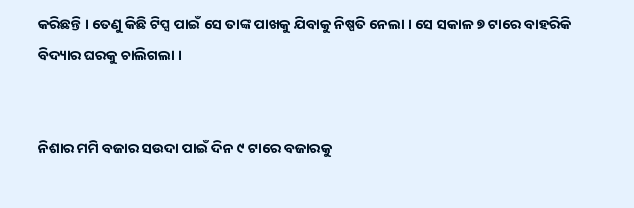କରିଛନ୍ତି । ତେଣୁ କିଛି ଟିପ୍ସ ପାଇଁ ସେ ତାଙ୍କ ପାଖକୁ ଯିବାକୁ ନିଷ୍ପତି ନେଲା । ସେ ସକାଳ ୭ ଟାରେ ବାହରିକି ବିଦ୍ୟାର ଘରକୁ ଚାଲିଗଲା ।


ନିଶାର ମମି ବଜାର ସଉଦା ପାଇଁ ଦିନ ୯ ଟାରେ ବଜାରକୁ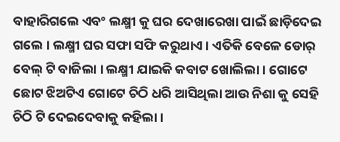ବାହାରିଗଲେ ଏବଂ ଲକ୍ଷ୍ମୀ କୁ ଘର ଦେଖାରେଖା ପାଇଁ ଛାଡ଼ିଦେଇ ଗଲେ । ଲକ୍ଷ୍ମୀ ଘର ସଫା ସଫି କରୁଥାଏ । ଏତିକି ବେଳେ ଡୋର୍ ବେଲ୍ ଟି ବାଜିଲା । ଲକ୍ଷ୍ମୀ ଯାଇକି କବାଟ ଖୋଲିଲା । ଗୋଟେ ଛୋଟ ଝିଅଟିଏ ଗୋଟେ ଚିଠି ଧରି ଆସିଥିଲା ଆଉ ନିଶା କୁ ସେହି ଚିଠି ଟି ଦେଇଦେବାକୁ କହିଲା ।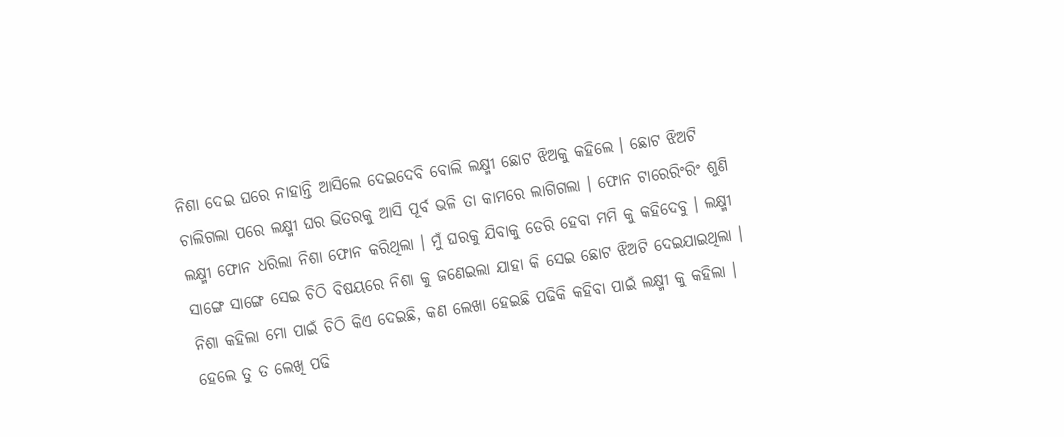ନିଶା ଦେଇ ଘରେ ନାହାନ୍ତି ଆସିଲେ ଦେଇଦେବି ବୋଲି ଲକ୍ଷ୍ମୀ ଛୋଟ ଝିଅକୁ କହିଲେ । ଛୋଟ ଝିଅଟି ଚାଲିଗଲା ପରେ ଲକ୍ଷ୍ମୀ ଘର ଭିତରକୁ ଆସି ପୂର୍ବ ଭଳି ତା କାମରେ ଲାଗିଗଲା । ଫୋନ ଟାରେରିଂରିଂ ଶୁଣି ଲକ୍ଷ୍ମୀ ଫୋନ ଧରିଲା ନିଶା ଫୋନ କରିଥିଲା । ମୁଁ ଘରକୁ ଯିବାକୁ ଡେରି ହେବା ମମି କୁ କହିଦେବୁ । ଲକ୍ଷ୍ମୀ ସାଙ୍ଗେ ସାଙ୍ଗେ ସେଇ ଚିଠି ବିଷୟରେ ନିଶା କୁ ଜଣେଇଲା ଯାହା କି ସେଇ ଛୋଟ ଝିଅଟି ଦେଇଯାଇଥିଲା । ନିଶା କହିଲା ମୋ ପାଇଁ ଚିଠି କିଏ ଦେଇଛି, କଣ ଲେଖା ହେଇଛି ପଢିକି କହିବା ପାଇଁ ଲକ୍ଷ୍ମୀ କୁ କହିଲା । ହେଲେ ତୁ ତ ଲେଖି ପଢି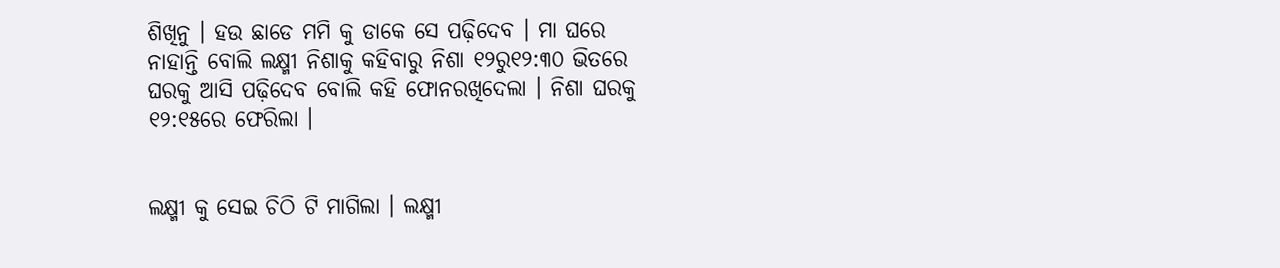ଶିଖିନୁ । ହଉ ଛାଡେ ମମି କୁ ଡାକେ ସେ ପଢ଼ିଦେବ । ମା ଘରେ ନାହାନ୍ତି ବୋଲି ଲକ୍ଷ୍ମୀ ନିଶାକୁ କହିବାରୁ ନିଶା ୧୨ରୁ୧୨:୩୦ ଭିତରେ ଘରକୁ ଆସି ପଢ଼ିଦେବ ବୋଲି କହି ଫୋନରଖିଦେଲା । ନିଶା ଘରକୁ ୧୨:୧୫ରେ ଫେରିଲା ।


ଲକ୍ଷ୍ମୀ କୁ ସେଇ ଚିଠି ଟି ମାଗିଲା । ଲକ୍ଷ୍ମୀ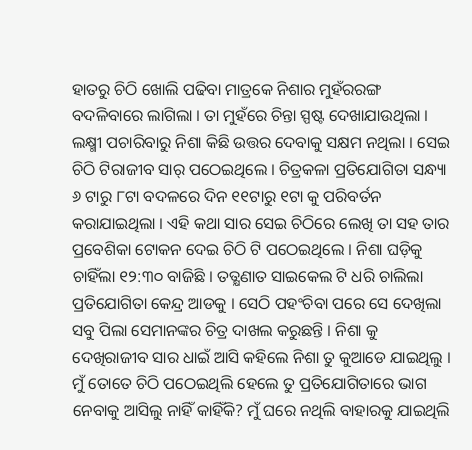ହାତରୁ ଚିଠି ଖୋଲି ପଢିବା ମାତ୍ରକେ ନିଶାର ମୁହଁରରଙ୍ଗ ବଦଳିବାରେ ଲାଗିଲା । ତା ମୁହଁରେ ଚିନ୍ତା ସ୍ପଷ୍ଟ ଦେଖାଯାଉଥିଲା । ଲକ୍ଷ୍ମୀ ପଚାରିବାରୁ ନିଶା କିଛି ଉତ୍ତର ଦେବାକୁ ସକ୍ଷମ ନଥିଲା । ସେଇ ଚିଠି ଟିରାଜୀବ ସାର୍ ପଠେଇଥିଲେ । ଚିତ୍ରକଳା ପ୍ରତିଯୋଗିତା ସନ୍ଧ୍ୟା ୬ ଟାରୁ ୮ଟା ବଦଳରେ ଦିନ ୧୧ଟାରୁ ୧ଟା କୁ ପରିବର୍ତନ କରାଯାଇଥିଲା । ଏହି କଥା ସାର ସେଇ ଚିଠିରେ ଲେଖି ତା ସହ ତାର ପ୍ରବେଶିକା ଟୋକନ ଦେଇ ଚିଠି ଟି ପଠେଇଥିଲେ । ନିଶା ଘଡ଼ିକୁ ଚାହିଁଲା ୧୨:୩୦ ବାଜିଛି । ତତ୍କ୍ଷଣାତ ସାଇକେଲ ଟି ଧରି ଚାଲିଲା ପ୍ରତିଯୋଗିତା କେନ୍ଦ୍ର ଆଡକୁ । ସେଠି ପହଂଚିବା ପରେ ସେ ଦେଖିଲା ସବୁ ପିଲା ସେମାନଙ୍କର ଚିତ୍ର ଦାଖଲ କରୁଛନ୍ତି । ନିଶା କୁ ଦେଖିରାଜୀବ ସାର ଧାଇଁ ଆସି କହିଲେ ନିଶା ତୁ କୁଆଡେ ଯାଇଥିଲୁ । ମୁଁ ତୋତେ ଚିଠି ପଠେଇଥିଲି ହେଲେ ତୁ ପ୍ରତିଯୋଗିତାରେ ଭାଗ ନେବାକୁ ଆସିଲୁ ନାହିଁ କାହିଁକି? ମୁଁ ଘରେ ନଥିଲି ବାହାରକୁ ଯାଇଥିଲି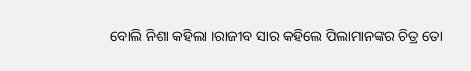ବୋଲି ନିଶା କହିଲା ।ରାଜୀବ ସାର କହିଲେ ପିଲାମାନଙ୍କର ଚିତ୍ର ତୋ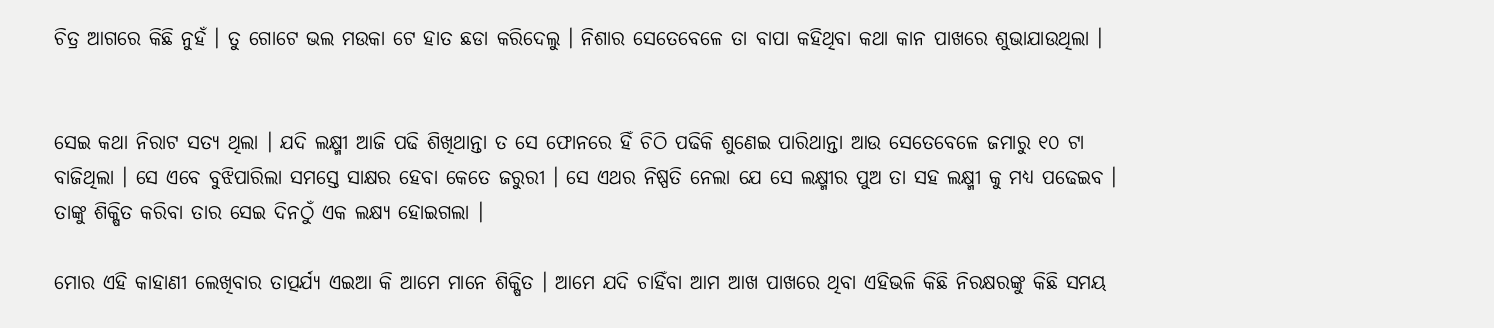ଚିତ୍ର ଆଗରେ କିଛି ନୁହଁ । ତୁ ଗୋଟେ ଭଲ ମଉକା ଟେ ହାତ ଛଡା କରିଦେଲୁ । ନିଶାର ସେତେବେଳେ ତା ବାପା କହିଥିବା କଥା କାନ ପାଖରେ ଶୁଭାଯାଉଥିଲା ।


ସେଇ କଥା ନିରାଟ ସତ୍ୟ ଥିଲା । ଯଦି ଲକ୍ଷ୍ମୀ ଆଜି ପଢି ଶିଖିଥାନ୍ତା ତ ସେ ଫୋନରେ ହିଁ ଚିଠି ପଢିକି ଶୁଣେଇ ପାରିଥାନ୍ତା ଆଉ ସେତେବେଳେ ଜମାରୁ ୧୦ ଟା ବାଜିଥିଲା । ସେ ଏବେ ବୁଝିପାରିଲା ସମସ୍ତେ ସାକ୍ଷର ହେବା କେତେ ଜରୁରୀ । ସେ ଏଥର ନିଷ୍ପତି ନେଲା ଯେ ସେ ଲକ୍ଷ୍ମୀର ପୁଅ ତା ସହ ଲକ୍ଷ୍ମୀ କୁ ମଧ୍ୟ ପଢେଇବ । ତାଙ୍କୁ ଶିକ୍ଷିତ କରିବା ତାର ସେଇ ଦିନଠୁଁ ଏକ ଲକ୍ଷ୍ୟ ହୋଇଗଲା ।

ମୋର ଏହି କାହାଣୀ ଲେଖିବାର ତାତ୍ପର୍ଯ୍ୟ ଏଇଆ କି ଆମେ ମାନେ ଶିକ୍ଷିତ । ଆମେ ଯଦି ଚାହିଁବା ଆମ ଆଖ ପାଖରେ ଥିବା ଏହିଭଳି କିଛି ନିରକ୍ଷରଙ୍କୁ କିଛି ସମୟ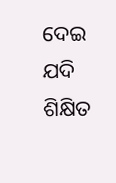ଦେଇ ଯଦି ଶିକ୍ଷିତ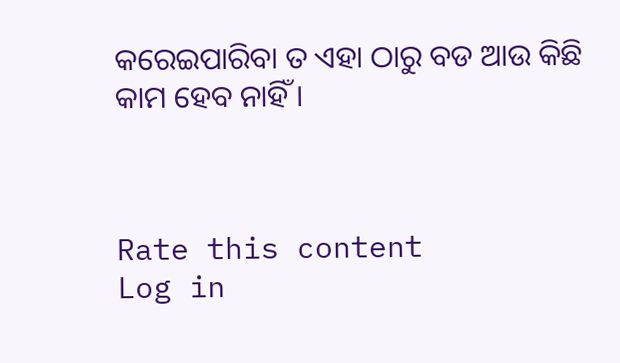କରେଇପାରିବା ତ ଏହା ଠାରୁ ବଡ ଆଉ କିଛି କାମ ହେବ ନାହିଁ ।



Rate this content
Log in